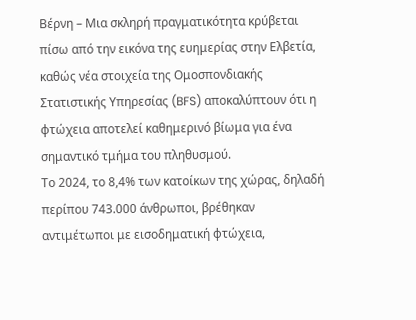Βέρνη – Μια σκληρή πραγματικότητα κρύβεται πίσω από την εικόνα της ευημερίας στην Ελβετία, καθώς νέα στοιχεία της Ομοσπονδιακής Στατιστικής Υπηρεσίας (BFS) αποκαλύπτουν ότι η φτώχεια αποτελεί καθημερινό βίωμα για ένα σημαντικό τμήμα του πληθυσμού.
Το 2024, το 8,4% των κατοίκων της χώρας, δηλαδή περίπου 743.000 άνθρωποι, βρέθηκαν αντιμέτωποι με εισοδηματική φτώχεια,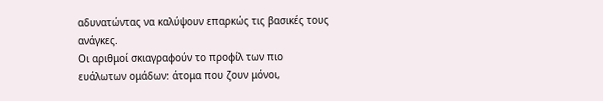αδυνατώντας να καλύψουν επαρκώς τις βασικές τους ανάγκες.
Οι αριθμοί σκιαγραφούν το προφίλ των πιο ευάλωτων ομάδων: άτομα που ζουν μόνοι,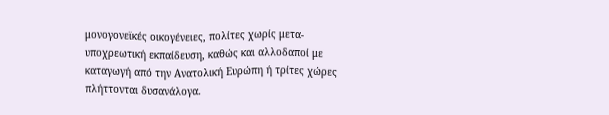μονογονεϊκές οικογένειες, πολίτες χωρίς μετα-υποχρεωτική εκπαίδευση, καθώς και αλλοδαποί με καταγωγή από την Ανατολική Ευρώπη ή τρίτες χώρες πλήττονται δυσανάλογα.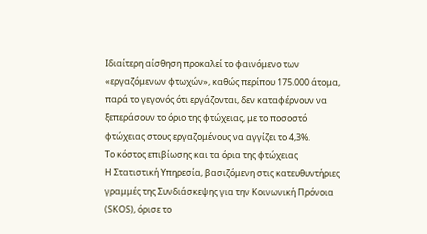Ιδιαίτερη αίσθηση προκαλεί το φαινόμενο των «εργαζόμενων φτωχών», καθώς περίπου 175.000 άτομα, παρά το γεγονός ότι εργάζονται, δεν καταφέρνουν να ξεπεράσουν το όριο της φτώχειας, με το ποσοστό φτώχειας στους εργαζομένους να αγγίζει το 4,3%.
Το κόστος επιβίωσης και τα όρια της φτώχειας
Η Στατιστική Υπηρεσία, βασιζόμενη στις κατευθυντήριες γραμμές της Συνδιάσκεψης για την Κοινωνική Πρόνοια (SKOS), όρισε το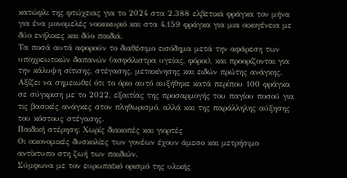κατώφλι της φτώχειας για το 2024 στα 2.388 ελβετικά φράγκα τον μήνα για ένα μονομελές νοικοκυριό και στα 4.159 φράγκα για μια οικογένεια με δύο ενήλικες και δύο παιδιά.
Τα ποσά αυτά αφορούν το διαθέσιμο εισόδημα μετά την αφάρεση των υποχρεωτικών δαπανών (ασφάλιστρα υγείας, φόροι), και προορίζονται για την κάλυψη σίτισης, στέγασης, μετακίνησης και ειδών πρώτης ανάγκης.
Αξίζει να σημειωθεί ότι το όριο αυτό αυξήθηκε κατά περίπου 100 φράγκα σε σύγκριση με το 2022, εξαιτίας της προσαρμογής του παγίου ποσού για τις βασικές ανάγκες στον πληθωρισμό, αλλά και της παράλληλης αύξησης του κόστους στέγασης.
Παιδική στέρηση: Χωρίς διακοπές και γιορτές
Οι οικονομικές δυσκολίες των γονέων έχουν άμεσο και μετρήσιμο αντίκτυπο στη ζωή των παιδιών.
Σύμφωνα με τον ευρωπαϊκό ορισμό της υλικής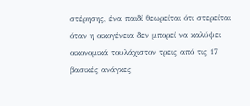στέρησης, ένα παιδί θεωρείται ότι στερείται όταν η οικογένεια δεν μπορεί να καλύψει οικονομικά τουλάχιστον τρεις από τις 17 βασικές ανάγκες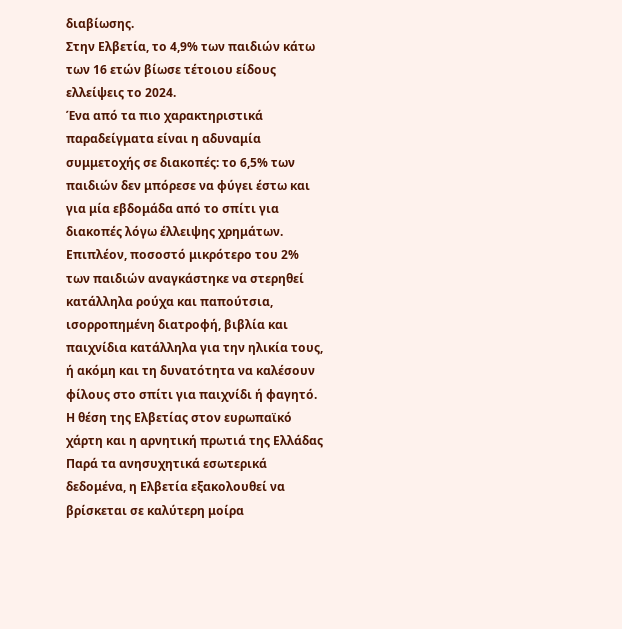διαβίωσης.
Στην Ελβετία, το 4,9% των παιδιών κάτω των 16 ετών βίωσε τέτοιου είδους ελλείψεις το 2024.
Ένα από τα πιο χαρακτηριστικά παραδείγματα είναι η αδυναμία συμμετοχής σε διακοπές: το 6,5% των παιδιών δεν μπόρεσε να φύγει έστω και για μία εβδομάδα από το σπίτι για διακοπές λόγω έλλειψης χρημάτων.
Επιπλέον, ποσοστό μικρότερο του 2% των παιδιών αναγκάστηκε να στερηθεί κατάλληλα ρούχα και παπούτσια, ισορροπημένη διατροφή, βιβλία και παιχνίδια κατάλληλα για την ηλικία τους, ή ακόμη και τη δυνατότητα να καλέσουν φίλους στο σπίτι για παιχνίδι ή φαγητό.
Η θέση της Ελβετίας στον ευρωπαϊκό χάρτη και η αρνητική πρωτιά της Ελλάδας
Παρά τα ανησυχητικά εσωτερικά δεδομένα, η Ελβετία εξακολουθεί να βρίσκεται σε καλύτερη μοίρα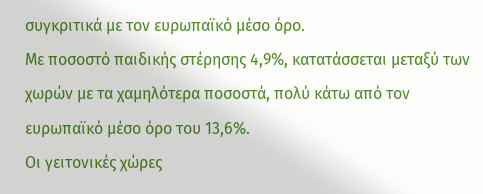συγκριτικά με τον ευρωπαϊκό μέσο όρο.
Με ποσοστό παιδικής στέρησης 4,9%, κατατάσσεται μεταξύ των χωρών με τα χαμηλότερα ποσοστά, πολύ κάτω από τον ευρωπαϊκό μέσο όρο του 13,6%.
Οι γειτονικές χώρες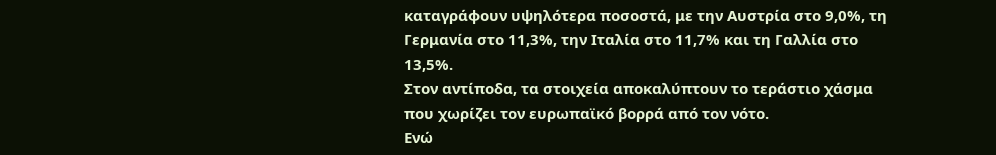καταγράφουν υψηλότερα ποσοστά, με την Αυστρία στο 9,0%, τη Γερμανία στο 11,3%, την Ιταλία στο 11,7% και τη Γαλλία στο 13,5%.
Στον αντίποδα, τα στοιχεία αποκαλύπτουν το τεράστιο χάσμα που χωρίζει τον ευρωπαϊκό βορρά από τον νότο.
Ενώ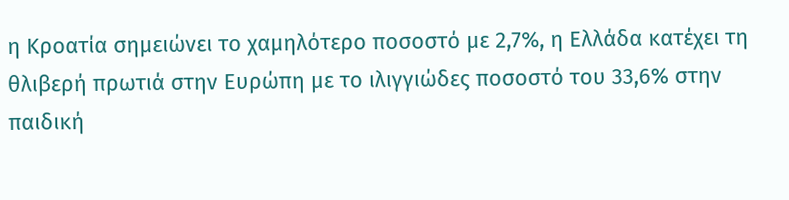η Κροατία σημειώνει το χαμηλότερο ποσοστό με 2,7%, η Ελλάδα κατέχει τη θλιβερή πρωτιά στην Ευρώπη με το ιλιγγιώδες ποσοστό του 33,6% στην παιδική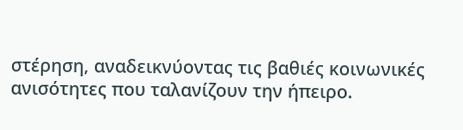στέρηση, αναδεικνύοντας τις βαθιές κοινωνικές ανισότητες που ταλανίζουν την ήπειρο.